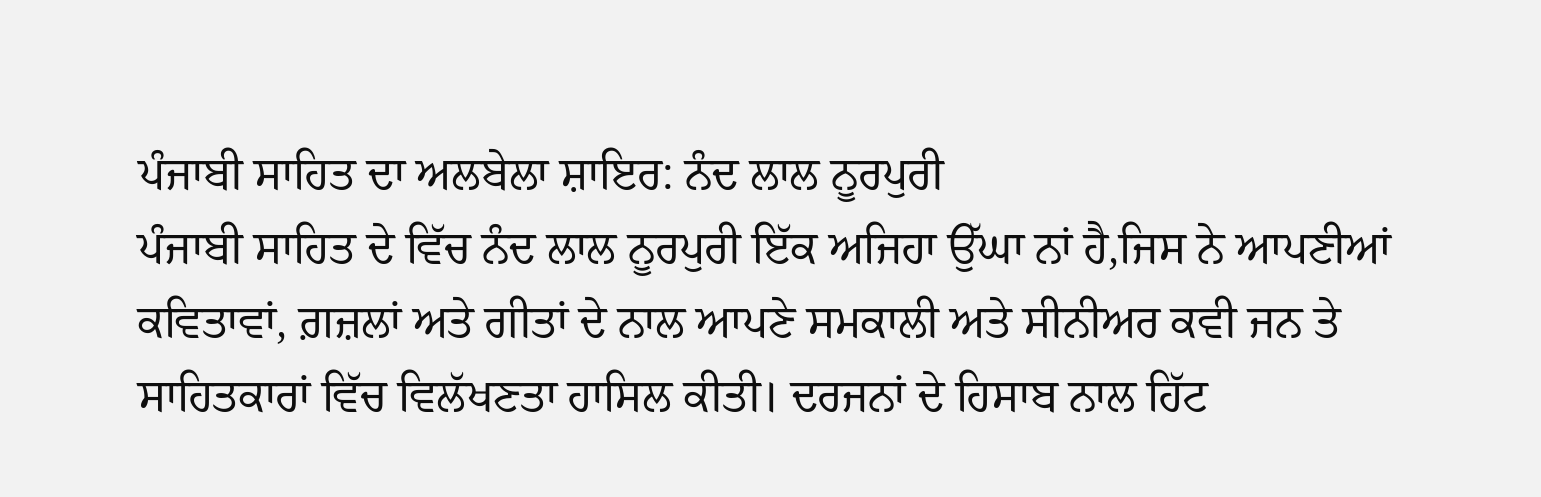ਪੰਜਾਬੀ ਸਾਹਿਤ ਦਾ ਅਲਬੇਲਾ ਸ਼ਾਇਰ: ਨੰਦ ਲਾਲ ਨੂਰਪੁਰੀ
ਪੰਜਾਬੀ ਸਾਹਿਤ ਦੇ ਵਿੱਚ ਨੰਦ ਲਾਲ ਨੂਰਪੁਰੀ ਇੱਕ ਅਜਿਹਾ ਉੱਘਾ ਨਾਂ ਹੈ,ਜਿਸ ਨੇ ਆਪਣੀਆਂ ਕਵਿਤਾਵਾਂ, ਗ਼ਜ਼ਲਾਂ ਅਤੇ ਗੀਤਾਂ ਦੇ ਨਾਲ ਆਪਣੇ ਸਮਕਾਲੀ ਅਤੇ ਸੀਨੀਅਰ ਕਵੀ ਜਨ ਤੇ ਸਾਹਿਤਕਾਰਾਂ ਵਿੱਚ ਵਿਲੱਖਣਤਾ ਹਾਸਿਲ ਕੀਤੀ। ਦਰਜਨਾਂ ਦੇ ਹਿਸਾਬ ਨਾਲ ਹਿੱਟ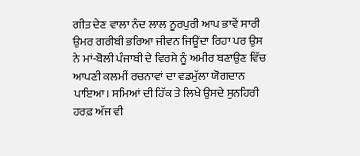ਗੀਤ ਦੇਣ ਵਾਲਾ ਨੰਦ ਲਾਲ ਨੂਰਪੁਰੀ ਆਪ ਭਾਵੇਂ ਸਾਰੀ ਉਮਰ ਗਰੀਬੀ ਭਰਿਆ ਜੀਵਨ ਜਿਊਂਦਾ ਰਿਹਾ ਪਰ ਉਸ ਨੇ ਮਾਂ-ਬੋਲੀ ਪੰਜਾਬੀ ਦੇ ਵਿਰਸੇ ਨੂੰ ਅਮੀਰ ਬਣਾਉਣ ਵਿੱਚ ਆਪਣੀ ਕਲਮੀਂ ਰਚਨਾਵਾਂ ਦਾ ਵਡਮੁੱਲਾ ਯੋਗਦਾਨ ਪਾਇਆ। ਸਮਿਆਂ ਦੀ ਹਿੱਕ ਤੇ ਲਿਖੇ ਉਸਦੇ ਸੁਨਹਿਰੀ ਹਰਫ਼ ਅੱਜ ਵੀ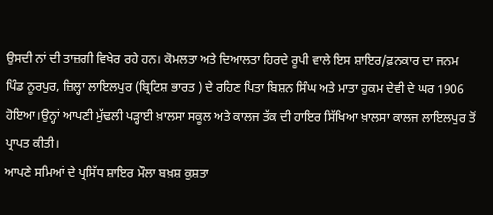ਉਸਦੀ ਨਾਂ ਦੀ ਤਾਜ਼ਗੀ ਵਿਖੇਰ ਰਹੇ ਹਨ। ਕੋਮਲਤਾ ਅਤੇ ਦਿਆਲਤਾ ਹਿਰਦੇ ਰੂਪੀ ਵਾਲੇ ਇਸ ਸ਼ਾਇਰ/ਫ਼ਨਕਾਰ ਦਾ ਜਨਮ ਪਿੰਡ ਨੂਰਪੁਰ, ਜ਼ਿਲ੍ਹਾ ਲਾਇਲਪੁਰ (ਬ੍ਰਿਟਿਸ਼ ਭਾਰਤ ) ਦੇ ਰਹਿਣ ਪਿਤਾ ਬਿਸ਼ਨ ਸਿੰਘ ਅਤੇ ਮਾਤਾ ਹੁਕਮ ਦੇਵੀ ਦੇ ਘਰ 1906 ਹੋਇਆ।ਉਨ੍ਹਾਂ ਆਪਣੀ ਮੁੱਢਲੀ ਪੜ੍ਹਾਈ ਖ਼ਾਲਸਾ ਸਕੂਲ ਅਤੇ ਕਾਲਜ ਤੱਕ ਦੀ ਹਾਇਰ ਸਿੱਖਿਆ ਖ਼ਾਲਸਾ ਕਾਲਜ ਲਾਇਲਪੁਰ ਤੋਂ ਪ੍ਰਾਪਤ ਕੀਤੀ।
ਆਪਣੇ ਸਮਿਆਂ ਦੇ ਪ੍ਰਸਿੱਧ ਸ਼ਾਇਰ ਮੌਲਾ ਬਖ਼ਸ਼ ਕੁਸ਼ਤਾ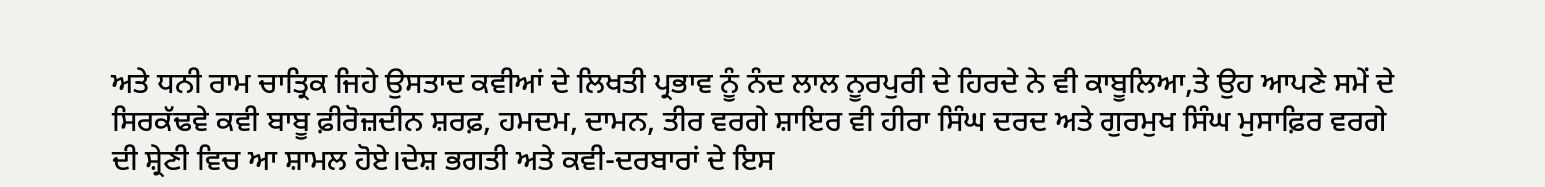ਅਤੇ ਧਨੀ ਰਾਮ ਚਾਤ੍ਰਿਕ ਜਿਹੇ ਉਸਤਾਦ ਕਵੀਆਂ ਦੇ ਲਿਖਤੀ ਪ੍ਰਭਾਵ ਨੂੰ ਨੰਦ ਲਾਲ ਨੂਰਪੁਰੀ ਦੇ ਹਿਰਦੇ ਨੇ ਵੀ ਕਾਬੂਲਿਆ,ਤੇ ਉਹ ਆਪਣੇ ਸਮੇਂ ਦੇ ਸਿਰਕੱਢਵੇ ਕਵੀ ਬਾਬੂ ਫ਼ੀਰੋਜ਼ਦੀਨ ਸ਼ਰਫ਼, ਹਮਦਮ, ਦਾਮਨ, ਤੀਰ ਵਰਗੇ ਸ਼ਾਇਰ ਵੀ ਹੀਰਾ ਸਿੰਘ ਦਰਦ ਅਤੇ ਗੁਰਮੁਖ ਸਿੰਘ ਮੁਸਾਫ਼ਿਰ ਵਰਗੇ ਦੀ ਸ਼੍ਰੇਣੀ ਵਿਚ ਆ ਸ਼ਾਮਲ ਹੋਏ।ਦੇਸ਼ ਭਗਤੀ ਅਤੇ ਕਵੀ-ਦਰਬਾਰਾਂ ਦੇ ਇਸ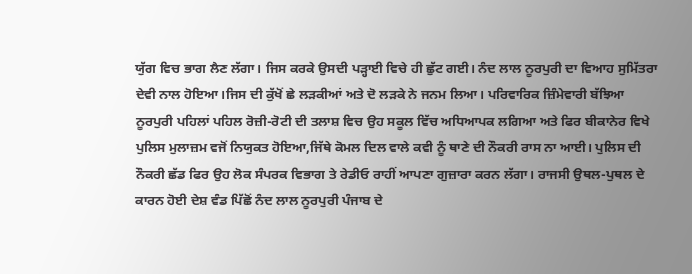ਯੁੱਗ ਵਿਚ ਭਾਗ ਲੈਣ ਲੱਗਾ। ਜਿਸ ਕਰਕੇ ਉਸਦੀ ਪੜ੍ਹਾਈ ਵਿਚੇ ਹੀ ਛੁੱਟ ਗਈ। ਨੰਦ ਲਾਲ ਨੂਰਪੁਰੀ ਦਾ ਵਿਆਹ ਸੁਮਿੱਤਰਾ ਦੇਵੀ ਨਾਲ ਹੋਇਆ।ਜਿਸ ਦੀ ਕੁੱਖੋਂ ਛੇ ਲੜਕੀਆਂ ਅਤੇ ਦੋ ਲੜਕੇ ਨੇ ਜਨਮ ਲਿਆ। ਪਰਿਵਾਰਿਕ ਜ਼ਿੰਮੇਵਾਰੀ ਬੱਝਿਆ ਨੂਰਪੁਰੀ ਪਹਿਲਾਂ ਪਹਿਲ ਰੋਜ਼ੀ-ਰੋਟੀ ਦੀ ਤਲਾਸ਼ ਵਿਚ ਉਹ ਸਕੂਲ ਵਿੱਚ ਅਧਿਆਪਕ ਲਗਿਆ ਅਤੇ ਫਿਰ ਬੀਕਾਨੇਰ ਵਿਖੇ ਪੁਲਿਸ ਮੁਲਾਜ਼ਮ ਵਜੋਂ ਨਿਯੁਕਤ ਹੋਇਆ,ਜਿੱਥੇ ਕੋਮਲ ਦਿਲ ਵਾਲੇ ਕਵੀ ਨੂੰ ਥਾਣੇ ਦੀ ਨੌਕਰੀ ਰਾਸ ਨਾ ਆਈ। ਪੁਲਿਸ ਦੀ ਨੌਕਰੀ ਛੱਡ ਫਿਰ ਉਹ ਲੋਕ ਸੰਪਰਕ ਵਿਭਾਗ ਤੇ ਰੇਡੀਓ ਰਾਹੀਂ ਆਪਣਾ ਗੁਜ਼ਾਰਾ ਕਰਨ ਲੱਗਾ। ਰਾਜਸੀ ਉਥਲ-ਪੁਥਲ ਦੇ ਕਾਰਨ ਹੋਈ ਦੇਸ਼ ਵੰਡ ਪਿੱਛੋਂ ਨੰਦ ਲਾਲ ਨੂਰਪੁਰੀ ਪੰਜਾਬ ਦੇ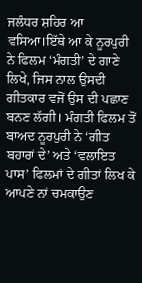ਜਲੰਧਰ ਸ਼ਹਿਰ ਆ ਵਸਿਆ।ਇੱਥੇ ਆ ਕੇ ਨੂਰਪੁਰੀ ਨੇ ਫਿਲਮ ‘ਮੰਗਤੀ’ ਦੇ ਗਾਣੇ ਲਿਖੇ, ਜਿਸ ਨਾਲ ਉਸਦੀ ਗੀਤਕਾਰ ਵਜੋਂ ਉਸ ਦੀ ਪਛਾਣ ਬਨਣ ਲੱਗੀ। ਮੰਗਤੀ ਫਿਲਮ ਤੋਂ ਬਾਅਦ ਨੂਰਪੁਰੀ ਨੇ ‘ਗੀਤ ਬਹਾਰਾਂ ਦੇ’ ਅਤੇ ‘ਵਲਾਇਤ ਪਾਸ’ ਫਿਲਮਾਂ ਦੇ ਗੀਤਾਂ ਲਿਖ ਕੇ ਆਪਣੇ ਨਾਂ ਚਮਕਾਉਣ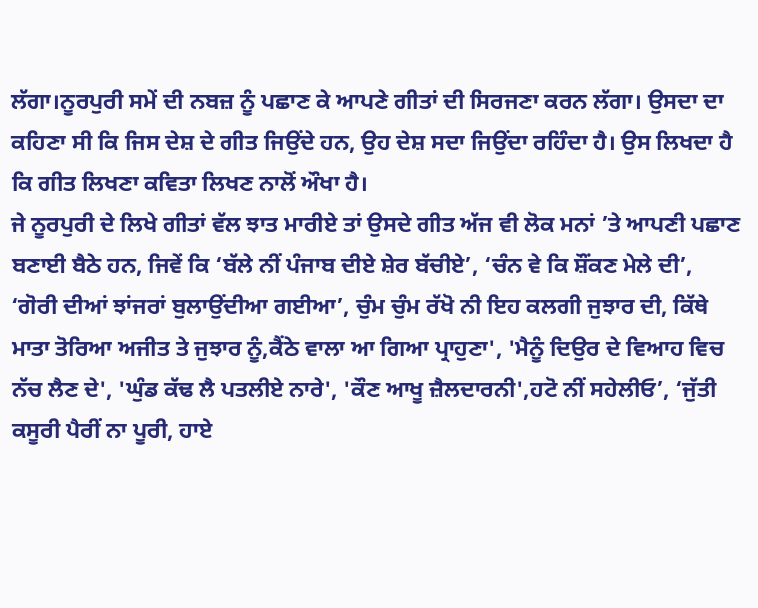ਲੱਗਾ।ਨੂਰਪੁਰੀ ਸਮੇਂ ਦੀ ਨਬਜ਼ ਨੂੰ ਪਛਾਣ ਕੇ ਆਪਣੇ ਗੀਤਾਂ ਦੀ ਸਿਰਜਣਾ ਕਰਨ ਲੱਗਾ। ਉਸਦਾ ਦਾ ਕਹਿਣਾ ਸੀ ਕਿ ਜਿਸ ਦੇਸ਼ ਦੇ ਗੀਤ ਜਿਉਂਦੇ ਹਨ, ਉਹ ਦੇਸ਼ ਸਦਾ ਜਿਉਂਦਾ ਰਹਿੰਦਾ ਹੈ। ਉਸ ਲਿਖਦਾ ਹੈ ਕਿ ਗੀਤ ਲਿਖਣਾ ਕਵਿਤਾ ਲਿਖਣ ਨਾਲੋਂ ਔਖਾ ਹੈ।
ਜੇ ਨੂਰਪੁਰੀ ਦੇ ਲਿਖੇ ਗੀਤਾਂ ਵੱਲ ਝਾਤ ਮਾਰੀਏ ਤਾਂ ਉਸਦੇ ਗੀਤ ਅੱਜ ਵੀ ਲੋਕ ਮਨਾਂ ’ਤੇ ਆਪਣੀ ਪਛਾਣ ਬਣਾਈ ਬੈਠੇ ਹਨ, ਜਿਵੇਂ ਕਿ ‘ਬੱਲੇ ਨੀਂ ਪੰਜਾਬ ਦੀਏ ਸ਼ੇਰ ਬੱਚੀਏ’, ‘ਚੰਨ ਵੇ ਕਿ ਸ਼ੌਂਕਣ ਮੇਲੇ ਦੀ’, ‘ਗੋਰੀ ਦੀਆਂ ਝਾਂਜਰਾਂ ਬੁਲਾਉਂਦੀਆ ਗਈਆ’, ਚੁੰਮ ਚੁੰਮ ਰੱਖੋ ਨੀ ਇਹ ਕਲਗੀ ਜੁਝਾਰ ਦੀ, ਕਿੱਥੇ ਮਾਤਾ ਤੋਰਿਆ ਅਜੀਤ ਤੇ ਜੁਝਾਰ ਨੂੰ,ਕੈਂਠੇ ਵਾਲਾ ਆ ਗਿਆ ਪ੍ਰਾਹੁਣਾ', 'ਮੈਨੂੰ ਦਿਉਰ ਦੇ ਵਿਆਹ ਵਿਚ ਨੱਚ ਲੈਣ ਦੇ', 'ਘੁੰਡ ਕੱਢ ਲੈ ਪਤਲੀਏ ਨਾਰੇ', 'ਕੌਣ ਆਖੂ ਜ਼ੈਲਦਾਰਨੀ',ਹਟੋ ਨੀਂ ਸਹੇਲੀਓ’, ‘ਜੁੱਤੀ ਕਸੂਰੀ ਪੈਰੀਂ ਨਾ ਪੂਰੀ, ਹਾਏ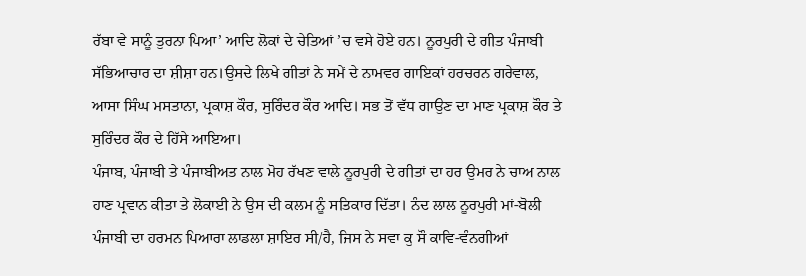ਰੱਬਾ ਵੇ ਸਾਨੂੰ ਤੁਰਨਾ ਪਿਆ’ ਆਦਿ ਲੋਕਾਂ ਦੇ ਚੇਤਿਆਂ ’ਚ ਵਸੇ ਹੋਏ ਹਨ। ਨੂਰਪੁਰੀ ਦੇ ਗੀਤ ਪੰਜਾਬੀ ਸੱਭਿਆਚਾਰ ਦਾ ਸ਼ੀਸ਼ਾ ਹਨ।ਉਸਦੇ ਲਿਖੇ ਗੀਤਾਂ ਨੇ ਸਮੇਂ ਦੇ ਨਾਮਵਰ ਗਾਇਕਾਂ ਹਰਚਰਨ ਗਰੇਵਾਲ, ਆਸਾ ਸਿੰਘ ਮਸਤਾਨਾ, ਪ੍ਰਕਾਸ਼ ਕੌਰ, ਸੁਰਿੰਦਰ ਕੌਰ ਆਦਿ। ਸਭ ਤੋਂ ਵੱਧ ਗਾਉਣ ਦਾ ਮਾਣ ਪ੍ਰਕਾਸ਼ ਕੌਰ ਤੇ ਸੁਰਿੰਦਰ ਕੌਰ ਦੇ ਹਿੱਸੇ ਆਇਆ।
ਪੰਜਾਬ, ਪੰਜਾਬੀ ਤੇ ਪੰਜਾਬੀਅਤ ਨਾਲ ਮੋਹ ਰੱਖਣ ਵਾਲੇ ਨੂਰਪੁਰੀ ਦੇ ਗੀਤਾਂ ਦਾ ਹਰ ਉਮਰ ਨੇ ਚਾਅ ਨਾਲ ਹਾਣ ਪ੍ਰਵਾਨ ਕੀਤਾ ਤੇ ਲੋਕਾਈ ਨੇ ਉਸ ਦੀ ਕਲਮ ਨੂੰ ਸਤਿਕਾਰ ਦਿੱਤਾ। ਨੰਦ ਲਾਲ ਨੂਰਪੁਰੀ ਮਾਂ-ਬੋਲੀ ਪੰਜਾਬੀ ਦਾ ਹਰਮਨ ਪਿਆਰਾ ਲਾਡਲਾ ਸ਼ਾਇਰ ਸੀ/ਹੈ, ਜਿਸ ਨੇ ਸਵਾ ਕੁ ਸੌ ਕਾਵਿ-ਵੰਨਗੀਆਂ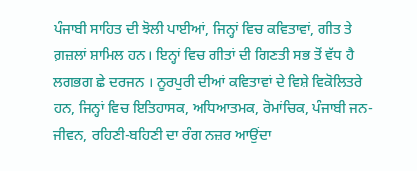ਪੰਜਾਬੀ ਸਾਹਿਤ ਦੀ ਝੋਲੀ ਪਾਈਆਂ, ਜਿਨ੍ਹਾਂ ਵਿਚ ਕਵਿਤਾਵਾਂ, ਗੀਤ ਤੇ ਗ਼ਜ਼ਲਾਂ ਸ਼ਾਮਿਲ ਹਨ। ਇਨ੍ਹਾਂ ਵਿਚ ਗੀਤਾਂ ਦੀ ਗਿਣਤੀ ਸਭ ਤੋਂ ਵੱਧ ਹੈ ਲਗਭਗ ਛੇ ਦਰਜਨ । ਨੂਰਪੁਰੀ ਦੀਆਂ ਕਵਿਤਾਵਾਂ ਦੇ ਵਿਸ਼ੇ ਵਿਕੋਲਿਤਰੇ ਹਨ, ਜਿਨ੍ਹਾਂ ਵਿਚ ਇਤਿਹਾਸਕ, ਅਧਿਆਤਮਕ, ਰੋਮਾਂਚਿਕ, ਪੰਜਾਬੀ ਜਨ- ਜੀਵਨ, ਰਹਿਣੀ-ਬਹਿਣੀ ਦਾ ਰੰਗ ਨਜ਼ਰ ਆਉਂਦਾ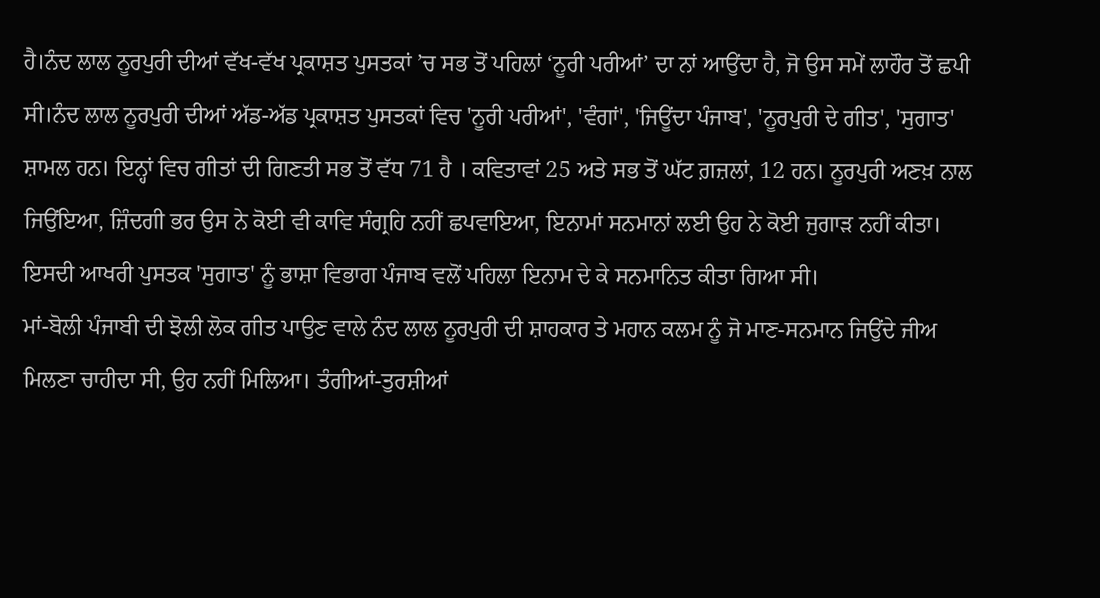ਹੈ।ਨੰਦ ਲਾਲ ਨੂਰਪੁਰੀ ਦੀਆਂ ਵੱਖ-ਵੱਖ ਪ੍ਰਕਾਸ਼ਤ ਪੁਸਤਕਾਂ ’ਚ ਸਭ ਤੋਂ ਪਹਿਲਾਂ ‘ਨੂਰੀ ਪਰੀਆਂ’ ਦਾ ਨਾਂ ਆਉਂਦਾ ਹੈ, ਜੋ ਉਸ ਸਮੇਂ ਲਾਹੌਰ ਤੋਂ ਛਪੀ ਸੀ।ਨੰਦ ਲਾਲ ਨੂਰਪੁਰੀ ਦੀਆਂ ਅੱਡ-ਅੱਡ ਪ੍ਰਕਾਸ਼ਤ ਪੁਸਤਕਾਂ ਵਿਚ 'ਨੂਰੀ ਪਰੀਆਂ', 'ਵੰਗਾਂ', 'ਜਿਊਂਦਾ ਪੰਜਾਬ', 'ਨੂਰਪੁਰੀ ਦੇ ਗੀਤ', 'ਸੁਗਾਤ' ਸ਼ਾਮਲ ਹਨ। ਇਨ੍ਹਾਂ ਵਿਚ ਗੀਤਾਂ ਦੀ ਗਿਣਤੀ ਸਭ ਤੋਂ ਵੱਧ 71 ਹੈ । ਕਵਿਤਾਵਾਂ 25 ਅਤੇ ਸਭ ਤੋਂ ਘੱਟ ਗ਼ਜ਼ਲਾਂ, 12 ਹਨ। ਨੂਰਪੁਰੀ ਅਣਖ਼ ਨਾਲ ਜਿਉਂਇਆ, ਜ਼ਿੰਦਗੀ ਭਰ ਉਸ ਨੇ ਕੋਈ ਵੀ ਕਾਵਿ ਸੰਗ੍ਰਹਿ ਨਹੀਂ ਛਪਵਾਇਆ, ਇਨਾਮਾਂ ਸਨਮਾਨਾਂ ਲਈ ਉਹ ਨੇ ਕੋਈ ਜੁਗਾੜ ਨਹੀਂ ਕੀਤਾ। ਇਸਦੀ ਆਖਰੀ ਪੁਸਤਕ 'ਸੁਗਾਤ' ਨੂੰ ਭਾਸ਼ਾ ਵਿਭਾਗ ਪੰਜਾਬ ਵਲੋਂ ਪਹਿਲਾ ਇਨਾਮ ਦੇ ਕੇ ਸਨਮਾਨਿਤ ਕੀਤਾ ਗਿਆ ਸੀ।
ਮਾਂ-ਬੋਲੀ ਪੰਜਾਬੀ ਦੀ ਝੋਲੀ ਲੋਕ ਗੀਤ ਪਾਉਣ ਵਾਲੇ ਨੰਦ ਲਾਲ ਨੂਰਪੁਰੀ ਦੀ ਸ਼ਾਹਕਾਰ ਤੇ ਮਹਾਨ ਕਲਮ ਨੂੰ ਜੋ ਮਾਣ-ਸਨਮਾਨ ਜਿਉਂਦੇ ਜੀਅ ਮਿਲਣਾ ਚਾਹੀਦਾ ਸੀ, ਉਹ ਨਹੀਂ ਮਿਲਿਆ। ਤੰਗੀਆਂ-ਤੁਰਸ਼ੀਆਂ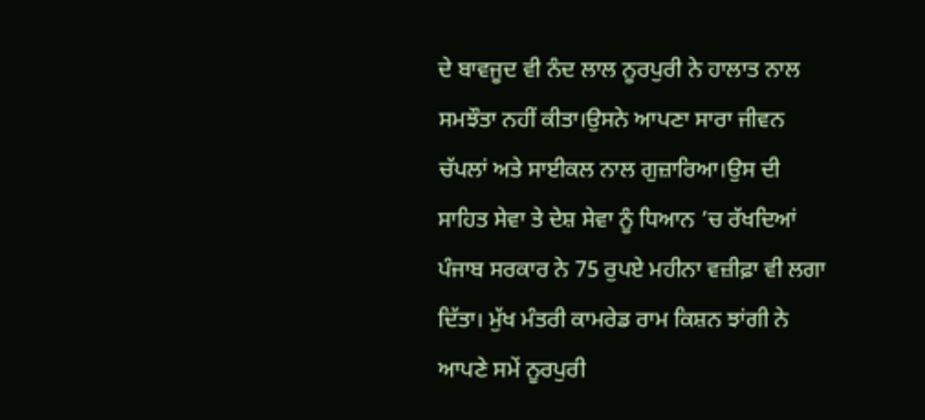ਦੇ ਬਾਵਜੂਦ ਵੀ ਨੰਦ ਲਾਲ ਨੂਰਪੁਰੀ ਨੇ ਹਾਲਾਤ ਨਾਲ ਸਮਝੌਤਾ ਨਹੀਂ ਕੀਤਾ।ਉਸਨੇ ਆਪਣਾ ਸਾਰਾ ਜੀਵਨ ਚੱਪਲਾਂ ਅਤੇ ਸਾਈਕਲ ਨਾਲ ਗੁਜ਼ਾਰਿਆ।ਉਸ ਦੀ ਸਾਹਿਤ ਸੇਵਾ ਤੇ ਦੇਸ਼ ਸੇਵਾ ਨੂੰ ਧਿਆਨ ’ਚ ਰੱਖਦਿਆਂ ਪੰਜਾਬ ਸਰਕਾਰ ਨੇ 75 ਰੁਪਏ ਮਹੀਨਾ ਵਜ਼ੀਫ਼ਾ ਵੀ ਲਗਾ ਦਿੱਤਾ। ਮੁੱਖ ਮੰਤਰੀ ਕਾਮਰੇਡ ਰਾਮ ਕਿਸ਼ਨ ਝਾਂਗੀ ਨੇ ਆਪਣੇ ਸਮੇਂ ਨੂਰਪੁਰੀ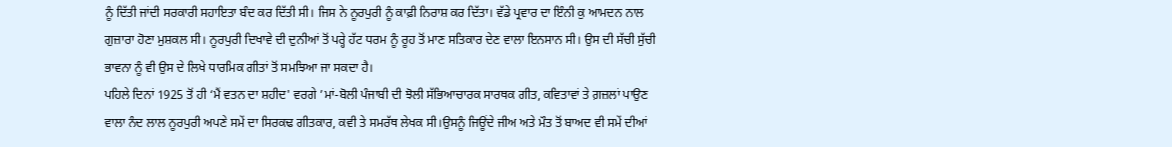ਨੂੰ ਦਿੱਤੀ ਜਾਂਦੀ ਸਰਕਾਰੀ ਸਹਾਇਤਾ ਬੰਦ ਕਰ ਦਿੱਤੀ ਸੀ। ਜਿਸ ਨੇ ਨੂਰਪੁਰੀ ਨੂੰ ਕਾਫ਼ੀ ਨਿਰਾਸ਼ ਕਰ ਦਿੱਤਾ। ਵੱਡੇ ਪ੍ਰਵਾਰ ਦਾ ਇੰਨੀ ਕੁ ਆਮਦਨ ਨਾਲ ਗੁਜ਼ਾਰਾ ਹੋਣਾ ਮੁਸ਼ਕਲ ਸੀ। ਨੂਰਪੁਰੀ ਦਿਖਾਵੇ ਦੀ ਦੁਨੀਆਂ ਤੋਂ ਪਰ੍ਹੇ ਹੱਟ ਧਰਮ ਨੂੰ ਰੂਹ ਤੋਂ ਮਾਣ ਸਤਿਕਾਰ ਦੇਣ ਵਾਲਾ ਇਨਸਾਨ ਸੀ। ਉਸ ਦੀ ਸੱਚੀ ਸੁੱਚੀ ਭਾਵਨਾ ਨੂੰ ਵੀ ਉਸ ਦੇ ਲਿਖੇ ਧਾਰਮਿਕ ਗੀਤਾਂ ਤੋਂ ਸਮਝਿਆ ਜਾ ਸਕਦਾ ਹੈ।
ਪਹਿਲੇ ਦਿਨਾਂ 1925 ਤੋਂ ਹੀ ‘ਮੈਂ ਵਤਨ ਦਾ ਸ਼ਹੀਦ' ਵਰਗੇ ’ਮਾਂ-ਬੋਲੀ ਪੰਜਾਬੀ ਦੀ ਝੋਲੀ ਸੱਭਿਆਚਾਰਕ ਸਾਰਥਕ ਗੀਤ, ਕਵਿਤਾਵਾਂ ਤੇ ਗ਼ਜ਼ਲਾਂ ਪਾਉਣ ਵਾਲਾ ਨੰਦ ਲਾਲ ਨੂਰਪੁਰੀ ਅਪਣੇ ਸਮੇਂ ਦਾ ਸਿਰਕਢ ਗੀਤਕਾਰ, ਕਵੀ ਤੇ ਸਮਰੱਥ ਲੇਖਕ ਸੀ।ਉਸਨੂੰ ਜਿਊਂਦੇ ਜੀਅ ਅਤੇ ਮੌਤ ਤੋਂ ਬਾਅਦ ਵੀ ਸਮੇਂ ਦੀਆਂ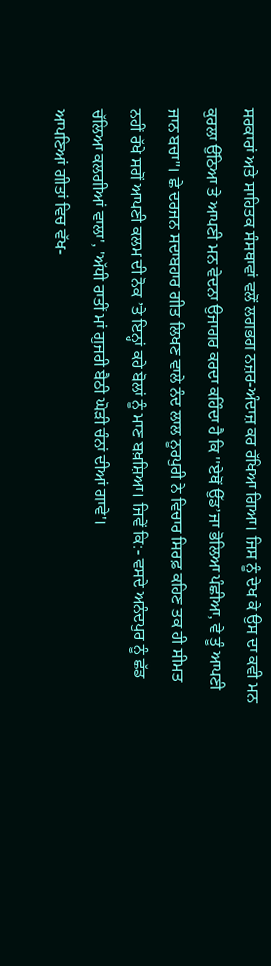ਸਰਕਾਰਾਂ ਅਤੇ ਸਾਹਿਤਕ ਸੰਸਥਾਵਾਂ ਵਲੋਂ ਲਗਭਗ ਨਜ਼ਰ-ਅੰਦਾਜ਼ ਕਰ ਰੱਖਿਆ ਗਿਆ। ਜਿਸ ਨੂੰ ਦੇਖ ਕੇ ਉਸ ਦਾ ਕਵੀ ਮਨ ਕੁਰਲਾ ਉੱਠਿਆ ਤੇ ਆਪਣੀ ਮਨ ਵੇਦਨਾ ਉਜਾਗਰ ਕਰਦਾ ਕਹਿੰਦਾ ਹੈ ਕਿ ''ਏਥੋਂ ਉੱਡ’ਜਾ ਭੋਲਿਆ ਪੰਛੀਆ, ਵੇ ਤੂੰ ਆਪਣੀ ਜਾਨ ਬਚਾ"। ਛੇ ਦਰਜਨ ਸਦਾਬਹਾਰ ਗੀਤ ਲਿਖਣ ਵਾਲੇ ਨੰਦ ਲਾਲ ਨੂਰਪੁਰੀ ਨੇ ਵਿਚਾਰ ਸਿਰਫ਼ ਕਹਿਣ ਤਕ ਹੀ ਸੀਮਤ ਨਹੀਂ ਰੱਖੇ ਸਗੋਂ ਆਪਣੀ ਕਲਮ ਦੀ ਨੋਕ ’ਤੇ ਇਨ੍ਹਾਂ ਕਹੇ ਬੋਲਾਂ ਨੂੰ ਮਾਣ ਬਖ਼ਸ਼ਿਆ। ਜਿਵੇਂ ਕਿ:- ਵਸਦੇ ਅਨੰਦਪੁਰ ਨੂੰ ਛੱਡ ਚੱਲਿਆ ਕਲਗੀਆਂ ਵਾਲਾ', 'ਅੱਧੀ ਰਾਤੀਂ ਮਾਂ ਗੁਜਰੀ ਬੈਠੀ ਘੋੜੀ ਚੰਨਾਂ ਦੀਆਂ ਗਾਵੇ'।
ਆਪਣਿਆਂ ਗੀਤਾਂ ਵਿਚ ਵੱਖ-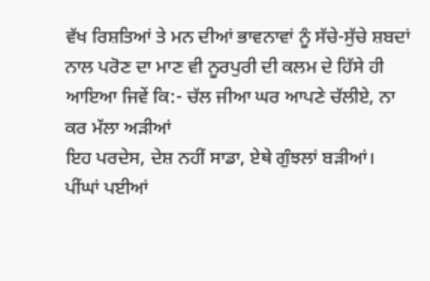ਵੱਖ ਰਿਸ਼ਤਿਆਂ ਤੇ ਮਨ ਦੀਆਂ ਭਾਵਨਾਵਾਂ ਨੂੰ ਸੱਚੇ-ਸੁੱਚੇ ਸ਼ਬਦਾਂ ਨਾਲ ਪਰੋਣ ਦਾ ਮਾਣ ਵੀ ਨੂਰਪੁਰੀ ਦੀ ਕਲਮ ਦੇ ਹਿੱਸੇ ਹੀ ਆਇਆ ਜਿਵੇਂ ਕਿ:- ਚੱਲ ਜੀਆ ਘਰ ਆਪਣੇ ਚੱਲੀਏ, ਨਾ ਕਰ ਮੱਲਾ ਅੜੀਆਂ
ਇਹ ਪਰਦੇਸ, ਦੇਸ਼ ਨਹੀਂ ਸਾਡਾ, ਏਥੇ ਗੁੰਝਲਾਂ ਬੜੀਆਂ।
ਪੀਂਘਾਂ ਪਈਆਂ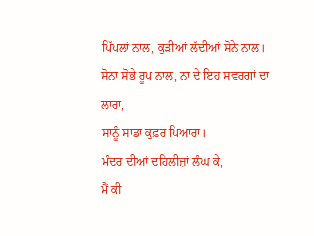ਪਿੱਪਲਾਂ ਨਾਲ, ਕੁੜੀਆਂ ਲੱਦੀਆਂ ਸੋਨੇ ਨਾਲ।
ਸੋਨਾ ਸੋਭੇ ਰੂਪ ਨਾਲ, ਨਾ ਦੇ ਇਹ ਸਵਰਗਾਂ ਦਾ ਲਾਰਾ,
ਸਾਨੂੰ ਸਾਡਾ ਕੁਫ਼ਰ ਪਿਆਰਾ।
ਮੰਦਰ ਦੀਆਂ ਦਹਿਲੀਜ਼ਾਂ ਲੰਘ ਕੇ,
ਮੈਂ ਕੀ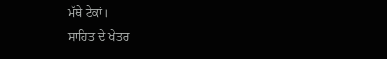ਮੱਥੇ ਟੇਕਾਂ।
ਸਾਹਿਤ ਦੇ ਖੇਤਰ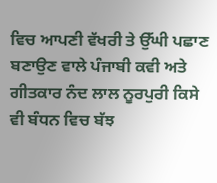ਵਿਚ ਆਪਣੀ ਵੱਖਰੀ ਤੇ ਉੱਘੀ ਪਛਾਣ ਬਣਾਉਣ ਵਾਲੇ ਪੰਜਾਬੀ ਕਵੀ ਅਤੇ ਗੀਤਕਾਰ ਨੰਦ ਲਾਲ ਨੂਰਪੁਰੀ ਕਿਸੇ ਵੀ ਬੰਧਨ ਵਿਚ ਬੱਝ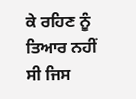ਕੇ ਰਹਿਣ ਨੂੰ ਤਿਆਰ ਨਹੀਂ ਸੀ ਜਿਸ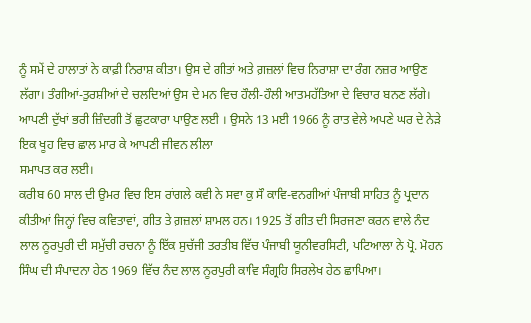ਨੂੰ ਸਮੇਂ ਦੇ ਹਾਲਾਤਾਂ ਨੇ ਕਾਫ਼ੀ ਨਿਰਾਸ਼ ਕੀਤਾ। ਉਸ ਦੇ ਗੀਤਾਂ ਅਤੇ ਗ਼ਜ਼ਲਾਂ ਵਿਚ ਨਿਰਾਸ਼ਾ ਦਾ ਰੰਗ ਨਜ਼ਰ ਆਉਣ ਲੱਗਾ। ਤੰਗੀਆਂ-ਤੁਰਸ਼ੀਆਂ ਦੇ ਚਲਦਿਆਂ ਉਸ ਦੇ ਮਨ ਵਿਚ ਹੌਲੀ-ਹੌਲੀ ਆਤਮਹੱਤਿਆ ਦੇ ਵਿਚਾਰ ਬਨਣ ਲੱਗੇ। ਆਪਣੀ ਦੁੱਖਾਂ ਭਰੀ ਜ਼ਿੰਦਗੀ ਤੋਂ ਛੁਟਕਾਰਾ ਪਾਉਣ ਲਈ । ਉਸਨੇ 13 ਮਈ 1966 ਨੂੰ ਰਾਤ ਵੇਲੇ ਅਪਣੇ ਘਰ ਦੇ ਨੇੜੇ ਇਕ ਖੂਹ ਵਿਚ ਛਾਲ ਮਾਰ ਕੇ ਆਪਣੀ ਜੀਵਨ ਲੀਲਾ
ਸਮਾਪਤ ਕਰ ਲਈ।
ਕਰੀਬ 60 ਸਾਲ ਦੀ ਉਮਰ ਵਿਚ ਇਸ ਰਾਂਗਲੇ ਕਵੀ ਨੇ ਸਵਾ ਕੁ ਸੌ ਕਾਵਿ-ਵਨਗੀਆਂ ਪੰਜਾਬੀ ਸਾਹਿਤ ਨੂੰ ਪ੍ਰਦਾਨ ਕੀਤੀਆਂ ਜਿਨ੍ਹਾਂ ਵਿਚ ਕਵਿਤਾਵਾਂ, ਗੀਤ ਤੇ ਗ਼ਜ਼ਲਾਂ ਸ਼ਾਮਲ ਹਨ। 1925 ਤੋਂ ਗੀਤ ਦੀ ਸਿਰਜਣਾ ਕਰਨ ਵਾਲੇ ਨੰਦ ਲਾਲ ਨੂਰਪੁਰੀ ਦੀ ਸਮੁੱਚੀ ਰਚਨਾ ਨੂੰ ਇੱਕ ਸੁਚੱਜੀ ਤਰਤੀਬ ਵਿੱਚ ਪੰਜਾਬੀ ਯੂਨੀਵਰਸਿਟੀ, ਪਟਿਆਲਾ ਨੇ ਪ੍ਰੋ. ਮੋਹਨ ਸਿੰਘ ਦੀ ਸੰਪਾਦਨਾ ਹੇਠ 1969 ਵਿੱਚ ਨੰਦ ਲਾਲ ਨੂਰਪੁਰੀ ਕਾਵਿ ਸੰਗ੍ਰਹਿ ਸਿਰਲੇਖ ਹੇਠ ਛਾਪਿਆ।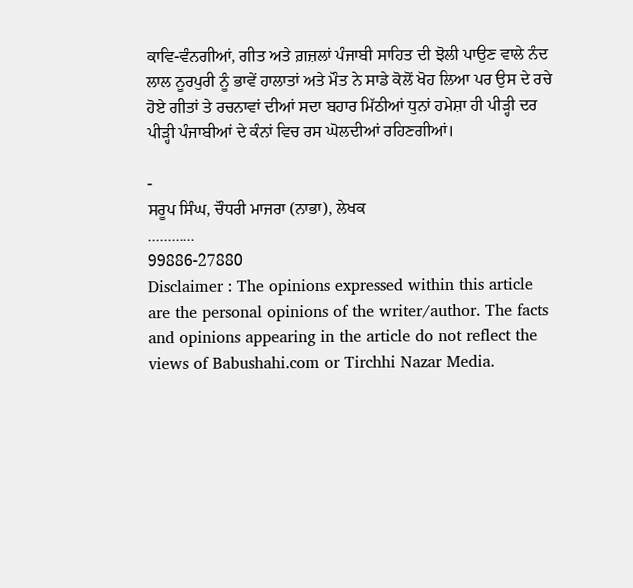ਕਾਵਿ-ਵੰਨਗੀਆਂ, ਗੀਤ ਅਤੇ ਗ਼ਜ਼ਲਾਂ ਪੰਜਾਬੀ ਸਾਹਿਤ ਦੀ ਝੋਲੀ ਪਾਉਣ ਵਾਲੇ ਨੰਦ ਲਾਲ ਨੂਰਪੁਰੀ ਨੂੰ ਭਾਵੇਂ ਹਾਲਾਤਾਂ ਅਤੇ ਮੌਤ ਨੇ ਸਾਡੇ ਕੋਲੋਂ ਖੋਹ ਲਿਆ ਪਰ ਉਸ ਦੇ ਰਚੇ ਹੋਏ ਗੀਤਾਂ ਤੇ ਰਚਨਾਵਾਂ ਦੀਆਂ ਸਦਾ ਬਹਾਰ ਮਿੱਠੀਆਂ ਧੁਨਾਂ ਹਮੇਸ਼ਾ ਹੀ ਪੀੜ੍ਹੀ ਦਰ ਪੀੜ੍ਹੀ ਪੰਜਾਬੀਆਂ ਦੇ ਕੰਨਾਂ ਵਿਚ ਰਸ ਘੋਲਦੀਆਂ ਰਹਿਣਗੀਆਂ।

-
ਸਰੂਪ ਸਿੰਘ, ਚੌਧਰੀ ਮਾਜਰਾ (ਨਾਭਾ), ਲੇਖਕ
............
99886-27880
Disclaimer : The opinions expressed within this article are the personal opinions of the writer/author. The facts and opinions appearing in the article do not reflect the views of Babushahi.com or Tirchhi Nazar Media.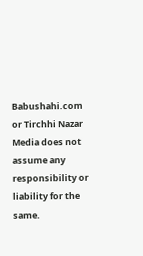Babushahi.com or Tirchhi Nazar Media does not assume any responsibility or liability for the same.